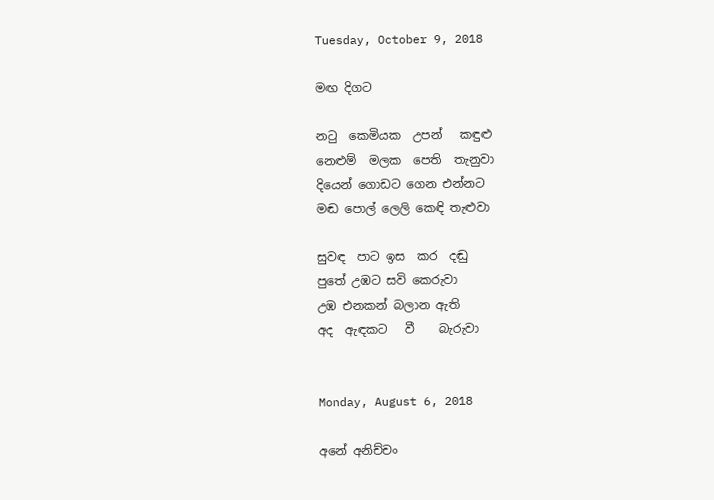Tuesday, October 9, 2018

මඟ දිගට

නටු  කෙමියක  උපන්   කඳුළු
නෙළුම්  මලක  පෙති  තැනුවා
දියෙන් ගොඩට ගෙන එන්නට
මඬ පොල් ලෙලි කෙඳි තැළුවා

සුවඳ  පාට ඉස  කර  දඬු
පුතේ උඹට සවි කෙරුවා
උඹ එනකන් බලාන ඇති
අද  ඇඳකට   වී    බැරුවා


Monday, August 6, 2018

අනේ අනිච්චං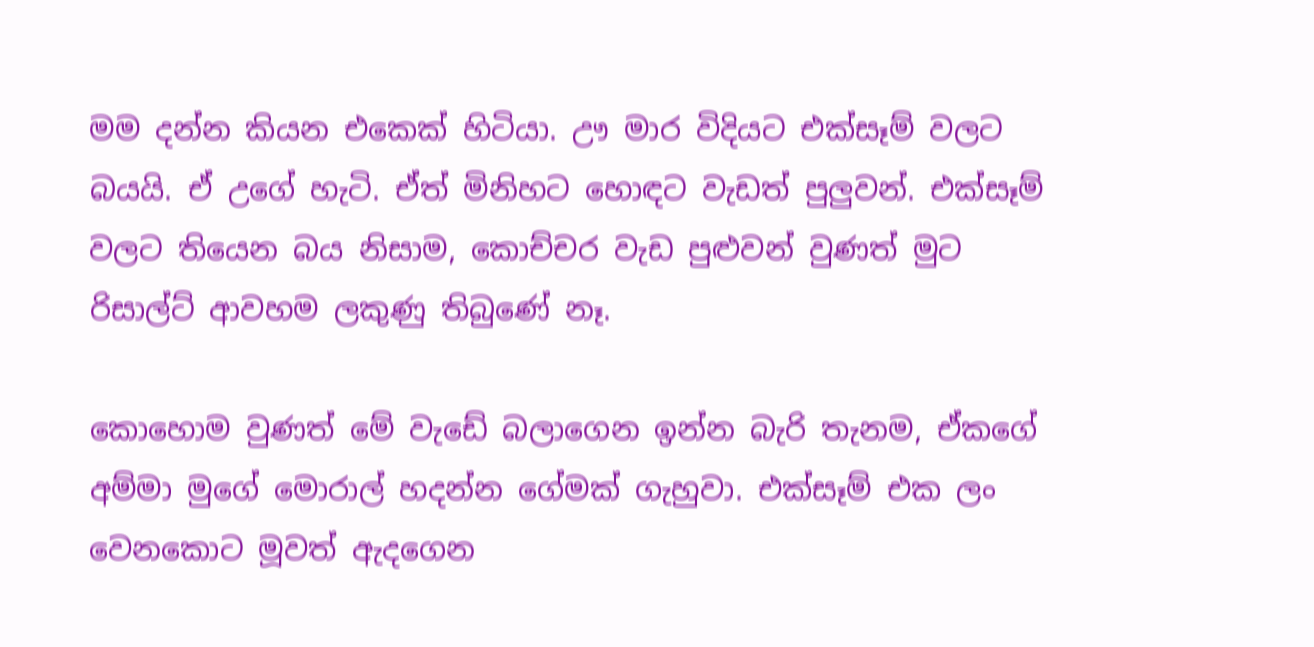මම දන්න කියන එකෙක් හිටියා. ඌ මාර විදියට එක්සෑම් වලට බයයි. ඒ උගේ හැටි. ඒත් මිනිහට හොඳට වැඩත් පුලුවන්. එක්සෑම් වලට තියෙන බය නිසාම, කොච්චර වැඩ පුළුවන් වුණත් මුට රිසාල්ට් ආවහම ලකුණු තිබුණේ නෑ.

කොහොම වුණත් මේ වැඩේ බලාගෙන ඉන්න බැරි තැනම, ඒකගේ අම්මා මුගේ මොරාල් හදන්න ගේමක් ගැහුවා. එක්සෑම් එක ලං වෙනකොට මූවත් ඇදගෙන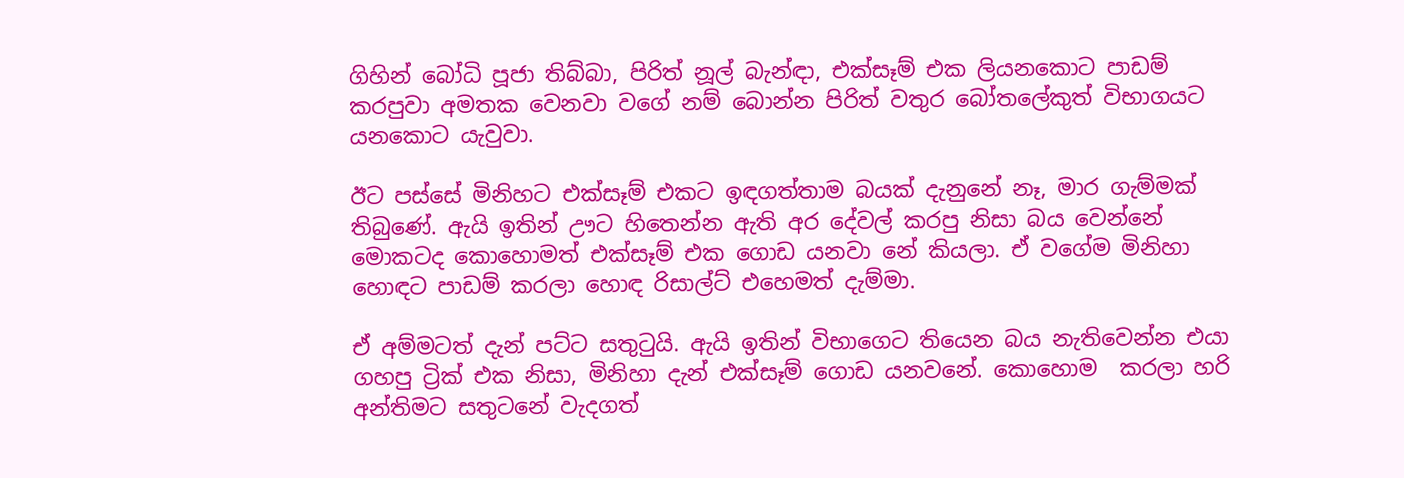ගිහින් බෝධි පූජා තිබ්බා, පිරිත් නූල් බැන්ඳා, එක්සෑම් එක ලියනකොට පාඩම් කරපුවා අමතක වෙනවා වගේ නම් බොන්න පිරිත් වතුර බෝතලේකුත් විභාගයට යනකොට යැවුවා.

ඊට පස්සේ මිනිහට එක්සෑම් එකට ඉඳගත්තාම බයක් දැනුනේ නෑ, මාර ගැම්මක් තිබුණේ. ඇයි ඉතින් ඌට හිතෙන්න ඇති අර දේවල් කරපු නිසා බය වෙන්නේ මොකටද කොහොමත් එක්සෑම් එක ගොඩ යනවා නේ කියලා. ඒ වගේම මිනිහා හොඳට පාඩම් කරලා හොඳ රිසාල්ට් එහෙමත් දැම්මා.

ඒ අම්මටත් දැන් පට්ට සතුටුයි. ඇයි ඉතින් විභාගෙට තියෙන බය නැතිවෙන්න එයා ගහපු ට්‍රික් එක නිසා, මිනිහා දැන් එක්සෑම් ගොඩ යනවනේ. කොහොම  කරලා හරි අන්තිමට සතුටනේ වැදගත්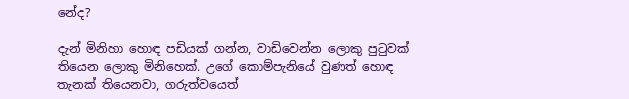නේද?

දැන් මිනිහා හොඳ පඩියක් ගන්න, වාඩිවෙන්න ලොකු පුටුවක් තියෙන ලොකු මිනිහෙක්. උගේ කොම්පැනියේ වුණත් හොඳ තැනක් තියෙනවා, ගරුත්වයෙත්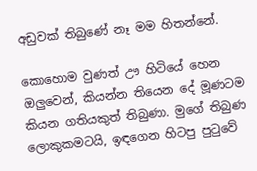අඩුවක් තිබුණේ නෑ මම හිතන්නේ.

කොහොම වුණත් ඌ හිටියේ හෙන ඔලුවෙන්, කියන්න තියෙන දේ මූණටම කියන ගතියකුත් තිබුණා. මුගේ තිබුණ ලොකුකමටයි, ඉඳගෙන හිටපු පුටුවේ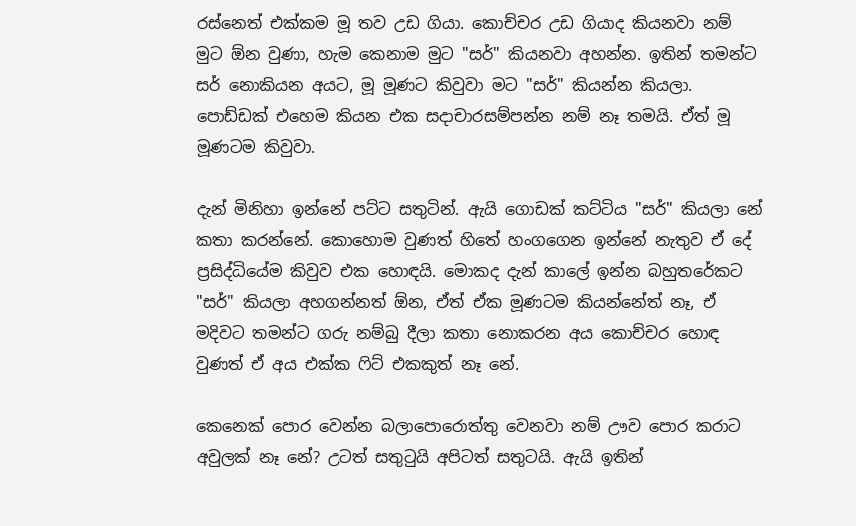රස්නෙත් එක්කම මූ තව උඩ ගියා. කොච්චර උඩ ගියාද කියනවා නම් මුට ඕන වුණා, හැම කෙනාම මුට "සර්" කියනවා අහන්න. ඉතින් තමන්ට සර් නොකියන අයට, මූ මූණට කිවුවා මට "සර්" කියන්න කියලා. පොඩ්ඩක් එහෙම කියන එක සදාචාරසම්පන්න නම් නෑ තමයි. ඒත් මූ මූණටම කිවුවා.

දැන් මිනිහා ඉන්නේ පට්ට සතුටින්. ඇයි ගොඩක් කට්ටිය "සර්" කියලා නේ කතා කරන්නේ. කොහොම වුණත් හිතේ හංගගෙන ඉන්නේ නැතුව ඒ දේ ප්‍රසිද්ධියේම කිවුව එක හොඳයි. මොකද දැන් කාලේ ඉන්න බහුතරේකට "සර්" කියලා අහගන්නත් ඕන, ඒත් ඒක මූණටම කියන්නේත් නෑ, ඒ මදිවට තමන්‍ට ගරු නම්බු දීලා කතා නොකරන අය කොච්චර හොඳ වුණත් ඒ අය එක්ක ෆිට් එකකුත් නෑ නේ.

කෙනෙක් පොර වෙන්න බලාපොරොත්තු වෙනවා නම් ඌව පොර කරාට අවුලක් නෑ නේ? උටත් සතුටුයි අපිටත් සතුටයි. ඇයි ඉතින්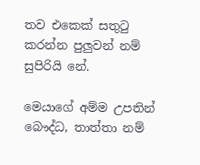තව එකෙක් සතුටු කරන්න පුලුවන් නම් සුපිරියි නේ.

මෙයාගේ අම්ම උපතින් බෞද්ධ, තාත්තා නම්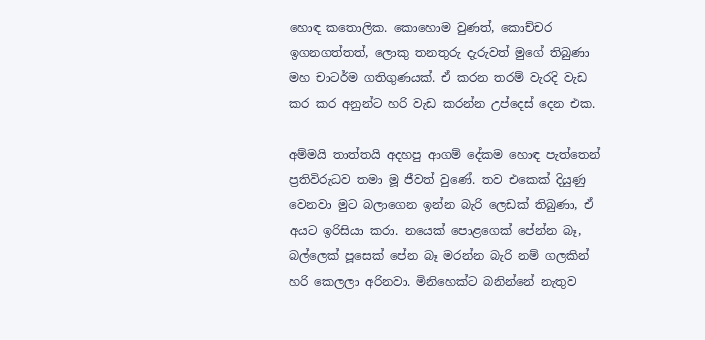හොඳ කතොලික. කොහොම වුණත්, කොච්චර ඉගනගත්තත්, ලොකු තනතුරු දැරුවත් මුගේ තිබුණා මහ චාටර්ම ගතිගුණයක්. ඒ කරන තරම් වැරදි වැඩ කර කර අනුන්ට හරි වැඩ කරන්න උප්දෙස් දෙන එක.

අම්මයි තාත්තයි අදහපු ආගම් දේකම හොඳ පැත්තෙන් ප්‍රතිවිරුධව තමා මූ ජීවත් වුණේ. තව එකෙක් දියුණු වෙනවා මුට බලාගෙන ඉන්න බැරි ලෙඩක් තිබුණා, ඒ අයට ඉරිසියා කරා. නයෙක් පොළගෙක් පේන්න බෑ, බල්ලෙක් පූසෙක් පේන බෑ මරන්න බැරි නම් ගලකින් හරි කෙලලා අරිනවා. මිනිහෙක්ට බනින්නේ නැතුව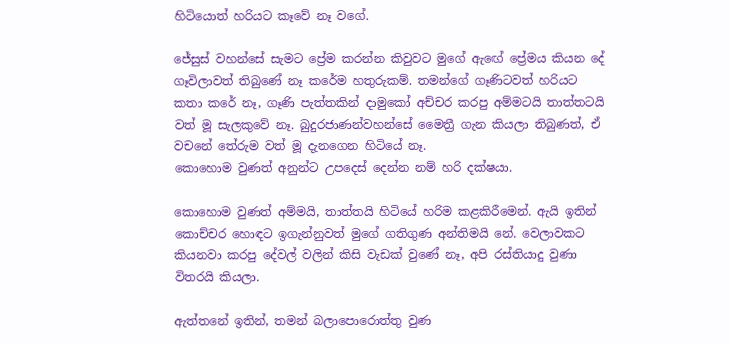හිටියොත් හරියට කෑවේ නෑ වගේ.

ජේසුස් වහන්සේ සැමට ප්‍රේම කරන්න කිවුවට මුගේ ඇඟේ ප්‍රේමය කියන දේ ගෑවිලාවත් තිබුණේ නෑ කරේම හතුරුකම්. තමන්ගේ ගෑණිටවත් හරියට කතා කරේ නෑ, ගෑණි පැත්තකින් දාමුකෝ අච්චර කරපු අම්මටයි තාත්තටයි වත් මූ සැලකුවේ නෑ. බුදුරජාණන්වහන්සේ මෛත්‍රී ගැන කියලා තිබුණත්, ඒ වචනේ තේරුම වත් මූ දැනගෙන හිටියේ නෑ.
කොහොම වුණත් අනුන්ට උපදෙස් දෙන්න නම් හරි දක්ෂයා.

කොහොම වුණත් අම්මයි, තාත්තයි හිටියේ හරිම කළකිරීමෙන්. ඇයි ඉතින් කොච්චර හොඳට ඉගැන්නුවත් මුගේ ගතිගුණ අන්තිමයි නේ. වෙලාවකට කියනවා කරපු දේවල් වලින් කිසි වැඩක් වුණේ නෑ, අපි රස්තියාදු වුණා විතරයි කියලා.

ඇත්තනේ ඉතින්, තමන් බලාපොරොත්තු වුණ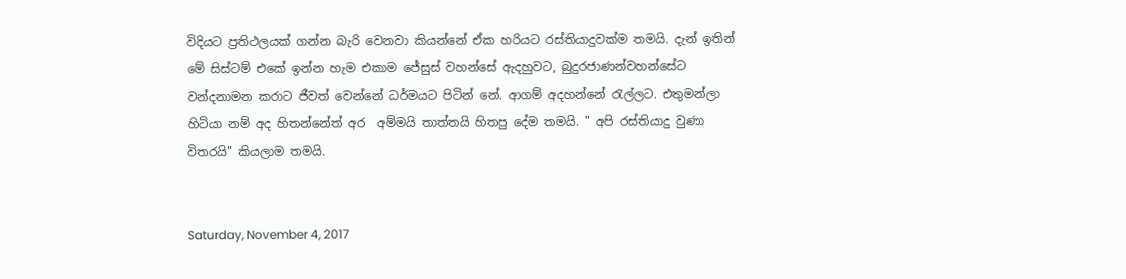විදියට ප්‍රතිථලයක් ගන්න බැරි වෙනවා කියන්නේ ඒක හරියට රස්තියාදුවක්ම තමයි. දැන් ඉතින් මේ සිස්ටම් එකේ ඉන්න හැම එකාම ජේසුස් වහන්සේ ඇදහුවට, බුදුරජාණන්වහන්සේට වන්දනාමන කරාට ජීවත් වෙන්නේ ධර්මයට පිටින් නේ. ආගම් අදහන්නේ රැල්ලට. එතුමන්ලා හිටියා නම් අද හිතන්නේත් අර  අම්මයි තාත්තයි හිතපු දේම තමයි. " අපි රස්තියාදු වුණා විතරයි" කියලාම තමයි.


Saturday, November 4, 2017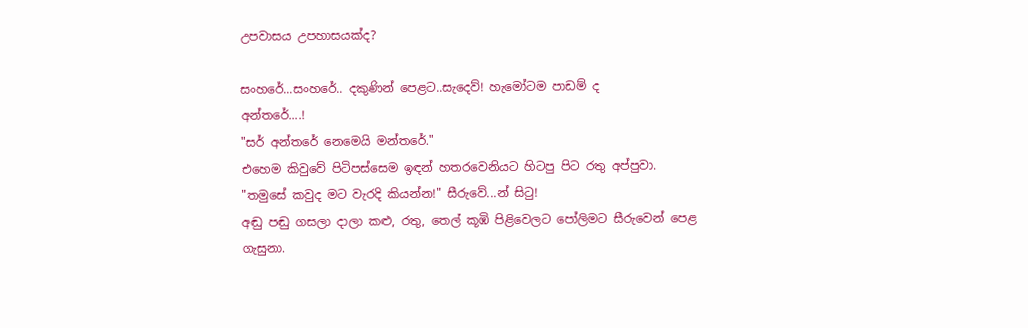උපවාසය උපහාසයක්ද?

සංහරේ...සංහරේ.. දකුණින් පෙළට..සැදෙව්! හැමෝටම පාඩම් ද
අන්තරේ....!
"සර් අන්තරේ නෙමෙයි මන්තරේ."
එහෙම කිවුවේ පිටිපස්සෙම ඉඳන් හතරවෙනියට හිටපු පිට රතු අප්පුවා.
"තමුසේ කවුද මට වැරදි කියන්න!" සීරුවේ...න් සිටු!
අඬු පඬු ගසලා දාලා කළු, රතු, තෙල් කූඹි පිළිවෙලට පෝලිමට සීරුවෙන් පෙළ ගැසුනා.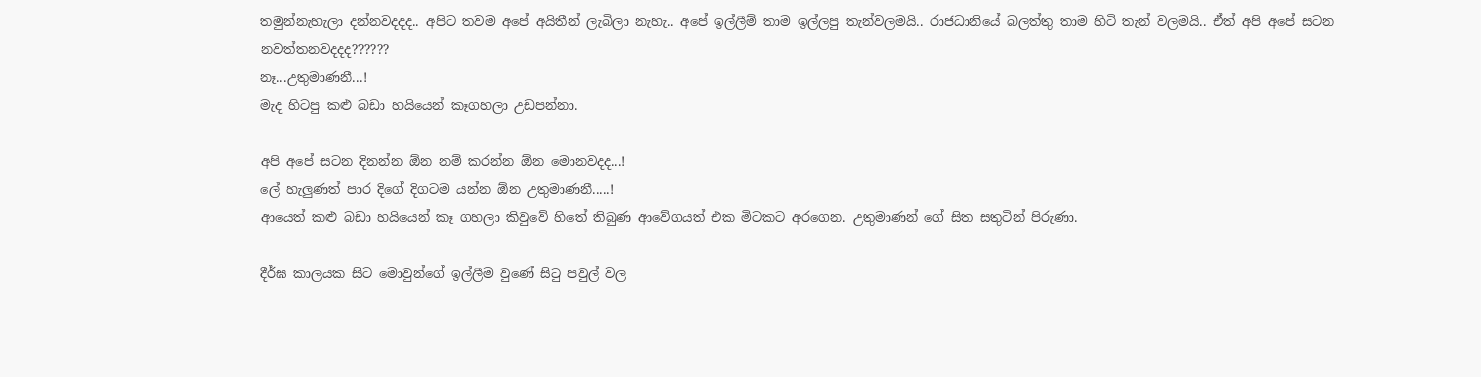තමුන්නැහැලා දන්නවදදද.. අපිට තවම අපේ අයිතීන් ලැබිලා නැහැ.. අපේ ඉල්ලීම් තාම ඉල්ලපු තැන්වලමයි.. රාජධානියේ බලත්තු තාම හිටි තැන් වලමයි.. ඒත් අපි අපේ සටන නවත්තනවදදද??????
නෑ...උතුමාණනී...!
මැද හිටපු කළු බඩා හයියෙන් කෑගහලා උඩපන්නා.

අපි අපේ සටන දිනන්න ඕන නම් කරන්න ඕන මොනවදද...!
ලේ හැලුණත් පාර දිගේ දිගටම යන්න ඕන උතුමාණනී.....!
ආයෙත් කළු බඩා හයියෙන් කෑ ගහලා කිවුවේ හිතේ තිබුණ ආවේගයත් එක මිටකට අරගෙන. උතුමාණන් ගේ සිත සතුටින් පිරුණා.

දීර්ඝ කාලයක සිට මොවුන්ගේ ඉල්ලීම වුණේ සිටු පවුල් වල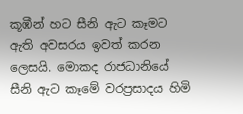කූඹීන් හට සීනි ඇට කෑමට ඇති අවසරය ඉවත් කරන ලෙසයි. මොකද රාජධානියේ සීනි ඇට කෑමේ වරප්‍රසාදය හිමි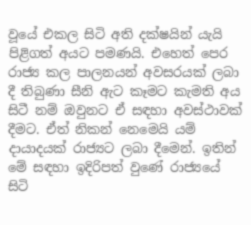වූයේ එකල සිටි අති දක්ෂයින් යැයි පිළිගත් අයට පමණයි. එහෙත් පෙර රාජ්‍ය කල පාලනයන් අවසරයක් ලබා දී තිබුණා සීනි ඇට කෑමට කැමති අය සිටී නම් ඔවුනට ඒ සඳහා අවස්ථාවක් දීමට. ඒත් නිකන් නෙමෙයි යම් දායාදයක් රාජ්‍යට ලබා දීමෙන්. ඉතින් මේ සඳහා ඉදිරිපත් වුණේ රාජ්‍යයේ සිටි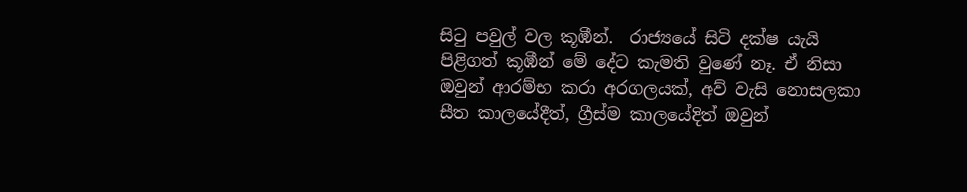සිටු පවුල් වල කූඹීන්.  රාජ්‍යයේ සිටි දක්ෂ යැයි පිළිගත් කූඹීන් මේ දේට කැමති වුණේ නෑ. ඒ නිසා ඔවුන් ආරම්භ කරා අරගලයක්, අව් වැසි නොසලකා සීත කාලයේදීත්, ග්‍රීස්ම කාලයේදිත් ඔවුන්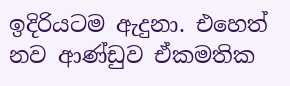ඉදිරියටම ඇදුනා. එහෙත් නව ආණ්ඩුව ඒකමතික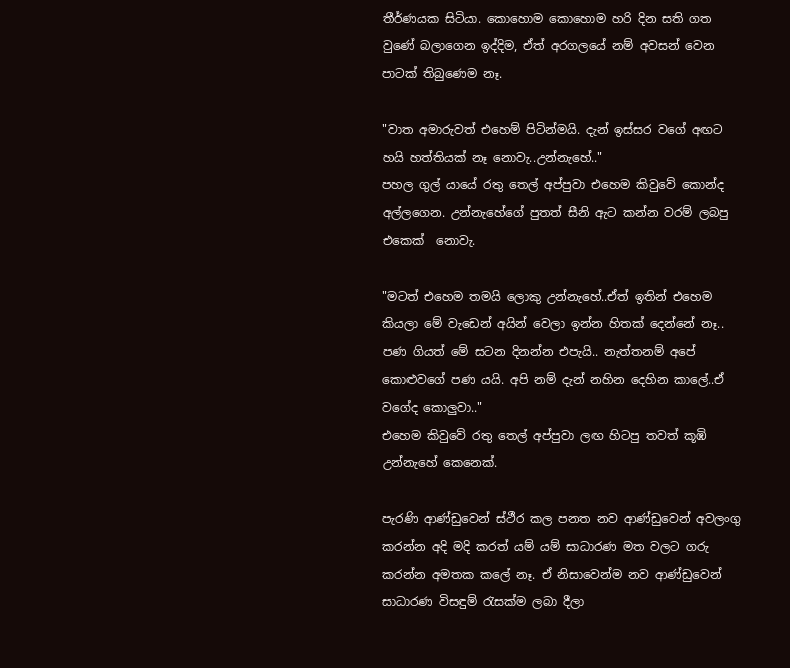තීර්ණයක සිටියා. කොහොම කොහොම හරි දින සති ගත වුණේ බලාගෙන ඉද්දිම, ඒත් අරගලයේ නම් අවසන් වෙන පාටක් තිබුණෙම නෑ.

"වාත අමාරුවත් එහෙම් පිටින්මයි. දැන් ඉස්සර වගේ අඟට හයි හත්තියක් නෑ නොවැ..උන්නැහේ.."
පහල ගුල්‍ යායේ රතු තෙල් අප්පුවා එහෙම කිවුවේ කොන්ද අල්ලගෙන. උන්නැහේගේ පුතත් සීනි ඇට කන්න වරම් ලබපු එකෙක්  නොවැ.

"මටත් එහෙම තමයි ලොකු උන්නැහේ..ඒත් ඉතින් එහෙම කියලා මේ වැඩෙන් අයින් වෙලා ඉන්න හිතක් දෙන්නේ නෑ.. පණ ගියත් මේ සටන දිනන්න එපැයි.. නැත්තනම් අපේ කොළුවගේ පණ යයි. අපි නම් දැන් නහින දෙහින කාලේ..ඒ වගේද කොලුවා.."
එහෙම කිවුවේ රතු තෙල් අප්පුවා ලඟ හිටපු තවත් කූඹි උන්නැහේ කෙනෙක්.

පැරණි ආණ්ඩුවෙන් ස්ථීර කල පනත නව ආණ්ඩුවෙන් අවලංගු කරන්න අදි මදි කරත් යම් යම් සාධාරණ මත වලට ගරු කරන්න අමතක කලේ නෑ. ඒ නිසාවෙන්ම නව ආණ්ඩුවෙන් සාධාරණ විසඳුම් රැසක්ම ලබා දීලා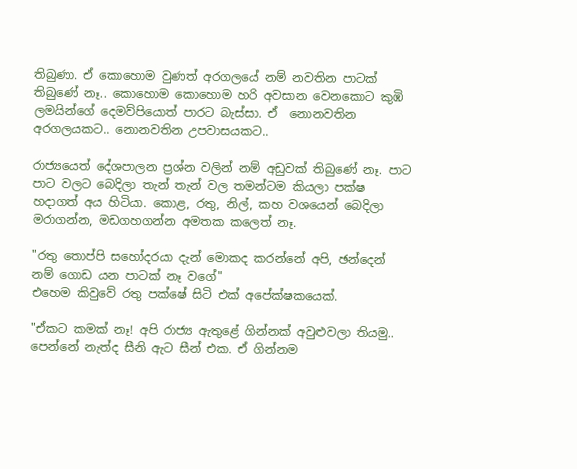තිබුණා. ඒ කොහොම වුණත් අරගලයේ නම් නවතින පාටක් තිබුණේ නෑ.. කොහොම කොහොම හරි අවසාන වෙනකොට කුඹි ලමයින්ගේ දෙමව්පියොත් පාරට බැස්සා. ඒ  නොනවතින අරගලයකට.. නොනවතින උපවාසයකට..

රාජ්‍යයෙත් දේශපාලන ප්‍රශ්න වලින් නම් අඩුවක් තිබුණේ නෑ. පාට පාට වලට බෙදිලා තැන් තැන් වල තමන්ටම කියලා පක්ෂ හදාගත් අය හිටියා. කොළ, රතු, නිල්, කහ වශයෙන් බෙදිලා මරාගන්න, මඩගහගන්න අමතක කලෙත් නෑ.

"රතු තොප්පි සහෝදරයා දැන් මොකද කරන්නේ අපි, ඡන්දෙන් නම් ගොඩ යන පාටක් නෑ වගේ"
එහෙම කිවුවේ රතු පක්ෂේ සිටි එක් අපේක්ෂකයෙක්.

"ඒකට කමක් නෑ! අපි රාජ්‍ය ඇතුළේ ගින්නක් අවුළුවලා තියමු.. පෙන්නේ නැත්ද සීනි ඇට සීන් එක. ඒ ගින්නම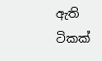ඇති ටිකක්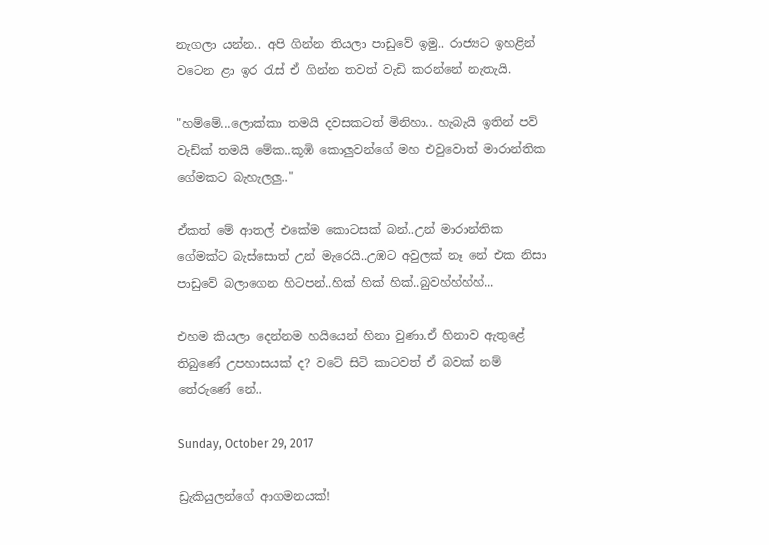නැගලා යන්න.. අපි ගින්න තියලා පාඩුවේ ඉමු.. රාජ්‍යට ඉහළින් වටෙන ළා ඉර රැස් ඒ ගින්න තවත් වැඩි කරන්නේ නැතැයි.

"හම්මේ...ලොක්කා තමයි දවසකටත් මිනිහා.. හැබැයි ඉතින් පව් වැඩ්ක් තමයි මේක..කූඹි කොලුවන්ගේ මහ එවුවොත් මාරාන්තික ගේමකට බැහැලලු.."

ඒකත් මේ ආතල් එකේම කොටසක් බන්..උන් මාරාන්තික ගේමක්ට බැස්සොත් උන් මැරෙයි..උඹට අවුලක් නෑ නේ එක නිසා පාඩුවේ බලාගෙන හිටපන්..හික් හික් හික්..බුවහ්හ්හ්හ්...

එහම කියලා දෙන්නම හයියෙන් හිනා වුණා.ඒ හිනාව ඇතුළේ තිබුණේ උපහාසයක් ද? වටේ සිටි කාටවත් ඒ බවක් නම් තේරුණේ නේ..

Sunday, October 29, 2017

ඩ්‍රැකියුලන්ගේ ආගමනයක්!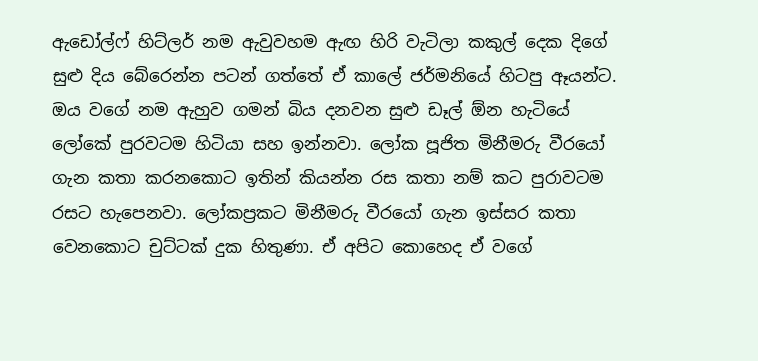ඇඩෝල්ෆ් හිට්ලර් නම ඇවුවහම ඇඟ හිරි වැටිලා කකුල් දෙක දිගේ සුළු දිය බේරෙන්න පටන් ගත්තේ ඒ කාලේ ජර්මනියේ හිටපු ඈයන්ට. ඔය වගේ නම ඇහුව ගමන් බිය දනවන සුළු ඩෑල් ඕන හැටියේ ලෝකේ පුරවටම හිටියා සහ ඉන්නවා. ලෝක පූජිත මිනීමරු වීරයෝ ගැන කතා කරනකොට ඉතින් කියන්න රස කතා නම් කට පුරාවටම රසට හැපෙනවා. ලෝකප්‍රකට මිනීමරු වීරයෝ ගැන ඉස්සර කතා වෙනකොට චුට්ටක් දුක හිතුණා. ඒ අපිට කොහෙද ඒ වගේ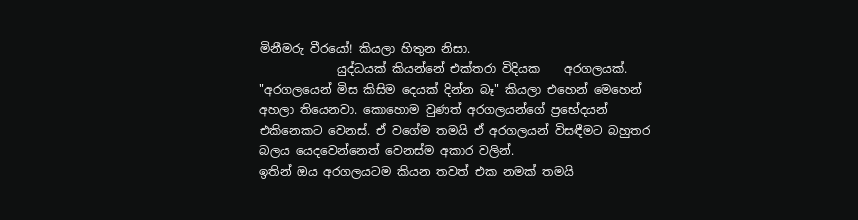මිනීමරු වීරයෝ! කියලා හිතුන නිසා.
             යුද්ධයක් කියන්නේ එක්තරා විදියක    අරගලයක්. "අරගලයෙන් මිස කිසිම දෙයක් දින්න බෑ" කියලා එහෙන් මෙහෙන් අහලා තියෙනවා. කොහොම වුණත් අරගලයන්ගේ ප්‍රභේදයන් එකිනෙකට වෙනස්. ඒ වගේම තමයි ඒ අරගලයන් විසඳීමට බහුතර බලය යෙදවෙන්නෙත් වෙනස්ම අකාර වලින්.
ඉතින් ඔය අරගලයටම කියන තවත් එක නමක් තමයි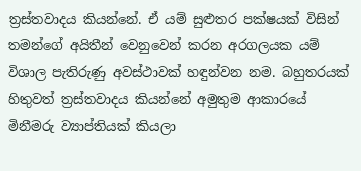ත්‍රස්තවාදය කියන්නේ. ඒ යම් සුළුතර පක්ෂයක් විසින් තමන්ගේ අයිතීන් වෙනුවෙන් කරන අරගලයක යම් විශාල පැතිරුණු අවස්ථාවක් හඳුන්වන නම. බහුතරයක් හිතුවත් ත්‍රස්තවාදය කියන්නේ අමුතුම ආකාරයේ මිනීමරු ව්‍යාප්තියක් කියලා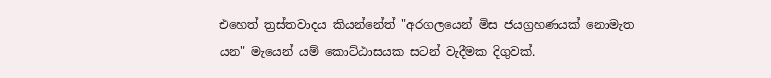එහෙත් ත්‍රස්තවාදය කියන්නේත් "අරගලයෙන් මිස ජයග්‍රහණයක් නොමැත යන" මැයෙන් යම් කොට්ඨාසයක සටන් වැදීමක දිගුවක්.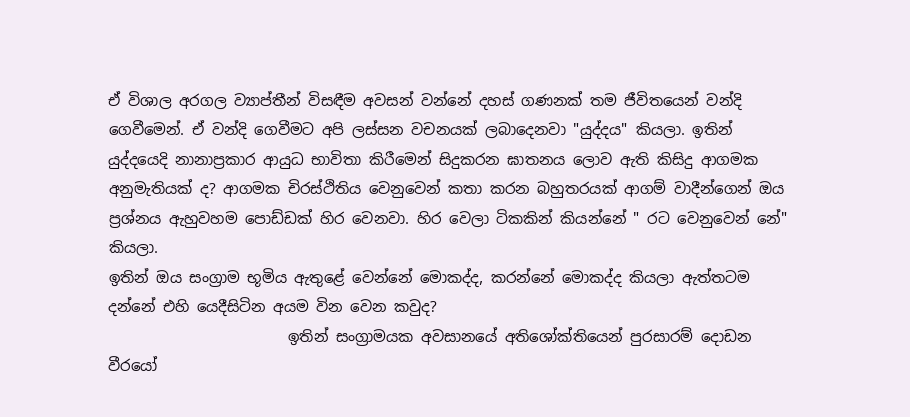ඒ විශාල අරගල ව්‍යාප්තීන් විසඳීම අවසන් වන්නේ දහස් ගණනක් තම ජීවිතයෙන් වන්දි ගෙවීමෙන්. ඒ වන්දි ගෙවීමට අපි ලස්සන වචනයක් ලබාදෙනවා "යුද්දය" කියලා. ඉතින් යුද්දයෙදි නානාප්‍රකාර ආයුධ භාවිතා කිරීමෙන් සිදුකරන ඝාතනය ලොව ඇති කිසිදු ආගමක අනුමැතියක් ද? ආගමක චිරස්ථිතිය වෙනුවෙන් කතා කරන බහුතරයක් ආගම් වාදීන්ගෙන් ඔය ප්‍රශ්නය ඇහුවහම පොඩ්ඩක් හිර වෙනවා. හිර වෙලා ටිකකින් කියන්නේ " රට වෙනුවෙන් නේ" කියලා.
ඉතින් ඔය සංග්‍රාම භූමිය ඇතුළේ වෙන්නේ මොකද්ද, කරන්නේ මොකද්ද කියලා ඇත්තටම දන්නේ එහි යෙදීසිටින අයම වින වෙන කවුද?
                        ඉතින් සංග්‍රාමයක අවසානයේ අතිශෝක්තියෙන් පුරසාරම් දොඩන වීරයෝ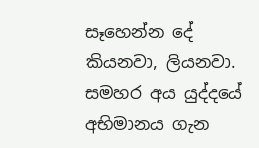සෑහෙන්න දේ කියනවා, ලියනවා. සමහර අය යුද්දයේ අභිමානය ගැන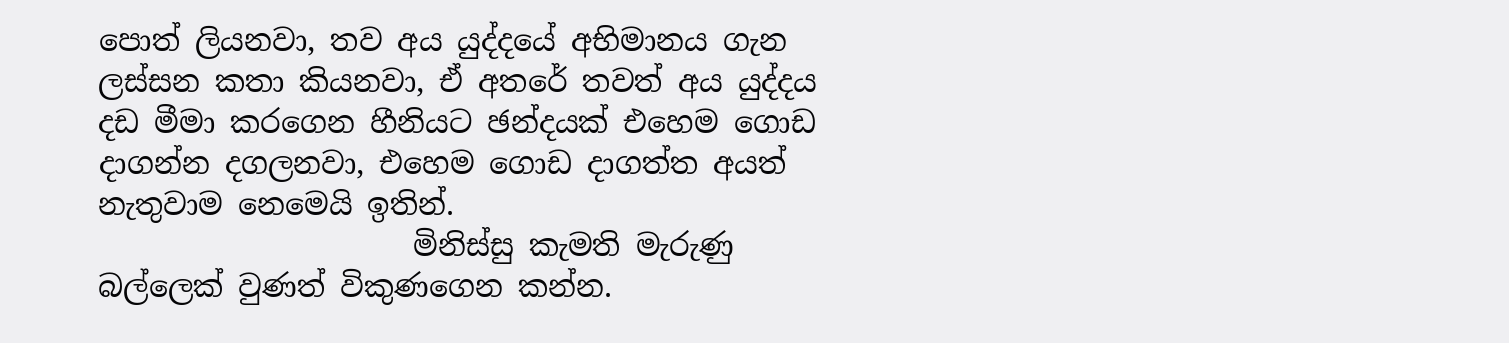පොත් ලියනවා, තව අය යුද්දයේ අභිමානය ගැන ලස්සන කතා කියනවා, ඒ අතරේ තවත් අය යුද්දය දඩ මීමා කරගෙන හීනියට ඡන්දයක් එහෙම ගොඩ දාගන්න දගලනවා, එහෙම ගොඩ දාගත්ත අයත් නැතුවාම නෙමෙයි ඉතින්.
                     මිනිස්සු කැමති මැරුණු බල්ලෙක් වුණත් විකුණගෙන කන්න.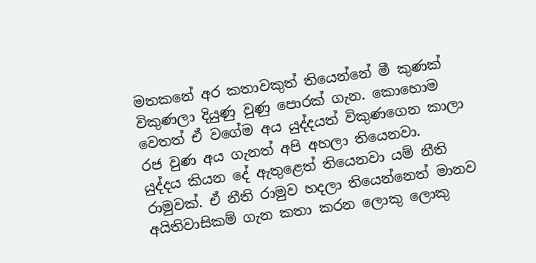මතකනේ අර කතාවකුත් තියෙන්නේ මී කුණක් විකුණලා දියුණු වුණු පොරක් ගැන. කොහොම වෙතත් ඒ වගේම අය යුද්දයත් විකුණගෙන කාලා රජ වුණ අය ගැනත් අපි අහලා තියෙනවා.
යුද්දය කියන දේ ඇතුළෙත් තියෙනවා යම් නීති රාමුවක්. ඒ නීති රාමුව හදලා තියෙන්නෙත් මානව අයිතිවාසිකම් ගැන කතා කරන ලොකු ලොකු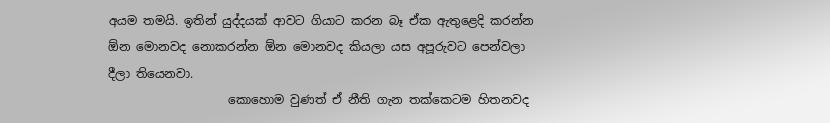අයම තමයි. ඉතින් යුද්දයක් ආවට ගියාට කරන බෑ ඒක ඇතුළෙදි කරන්න ඕන මොනවද නොකරන්න ඕන මොනවද කියලා යස අපූරුවට පෙන්වලා දීලා තියෙනවා.
                    කොහොම වුණත් ඒ නීති ගැන තක්කෙටම හිතනවද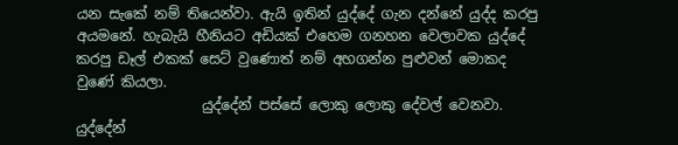යන සැකේ නම් තියෙන්වා. ඇයි ඉතින් යුද්දේ ගැන දන්නේ යුද්ද කරපු අයමනේ. හැබැයි හීනියට අඩියක් එහෙම ගනහන වෙලාවක යුද්දේ කරපු ඩෑල් එකක් සෙට් වුණොත් නම් අහගන්න පුළුවන් මොකද වුණේ කියලා.
                  යුද්දේන් පස්සේ ලොකු ලොකු දේවල් වෙනවා. යුද්දේන්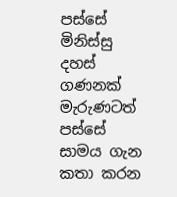පස්සේ මිනිස්සු දහස් ගණනක් මැරුණටත් පස්සේ සාමය ගැන කතා කරන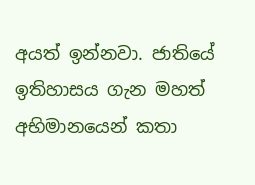අයත් ඉන්නවා. ජාතියේ ඉතිහාසය ගැන මහත් අභිමානයෙන් කතා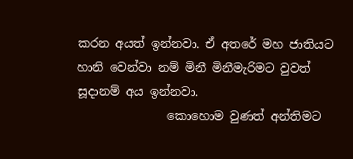කරන අයත් ඉන්නවා. ඒ අතරේ මහ ජාතියට හානි වෙන්වා නම් මිනී මිනීමැරිමට වුවත් සූදානම් අය ඉන්නවා.
               කොහොම වුණත් අන්තිමට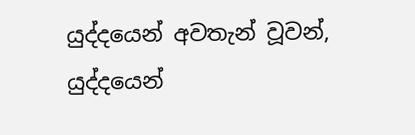යුද්දයෙන් අවතැන් වූවන්, යුද්දයෙන්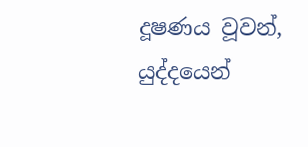දූෂණය වූවන්, යුද්දයෙන්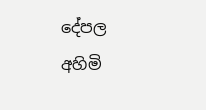දේපල අහිමි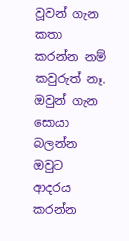වූවන් ගැන කතා කරන්න නම් කවුරුත් නෑ. ඔවුන් ගැන සොයා බලන්න ඔවුට ආදරය කරන්න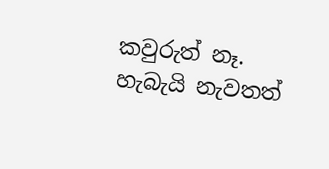කවුරුත් නෑ. හැබැයි නැවතත්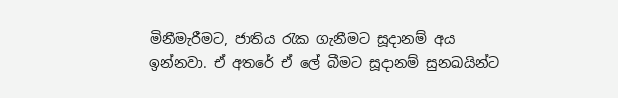මිනීමැරීමට, ජාතිය රැක ගැනීමට සූදානම් අය ඉන්නවා. ඒ අතරේ ඒ ලේ බීමට සූදානම් සුනඛයින්ට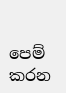පෙම් කරන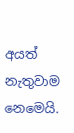අයත් නැතුවාම නෙමෙයි.